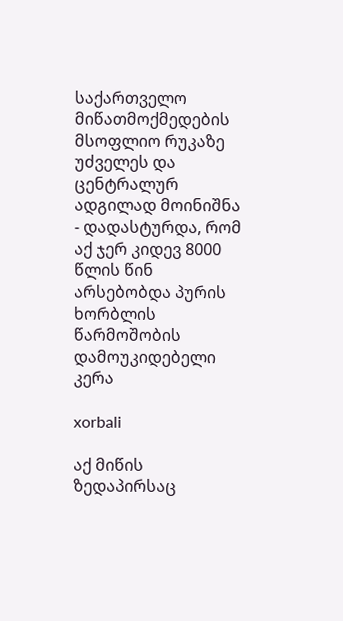საქართველო მიწათმოქმედების მსოფლიო რუკაზე უძველეს და ცენტრალურ ადგილად მოინიშნა - დადასტურდა, რომ აქ ჯერ კიდევ 8000 წლის წინ არსებობდა პურის ხორბლის წარმოშობის დამოუკიდებელი კერა

xorbali

აქ მიწის ზედაპირსაც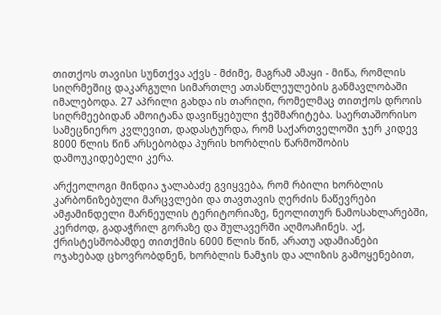თითქოს თავისი სუნთქვა აქვს - მძიმე, მაგრამ ამაყი - მიწა, რომლის სიღრმეშიც დაკარგული სიმართლე ათასწლეულების განმავლობაში იმალებოდა. 27 აპრილი გახდა ის თარიღი, რომელმაც თითქოს დროის სიღრმეებიდან ამოიტანა დავიწყებული ჭეშმარიტება. საერთაშორისო სამეცნიერო კვლევით, დადასტურდა, რომ საქართველოში ჯერ კიდევ 8000 წლის წინ არსებობდა პურის ხორბლის წარმოშობის დამოუკიდებელი კერა.

არქეოლოგი მინდია ჯალაბაძე გვიყვება, რომ რბილი ხორბლის კარბონიზებული მარცვლები და თავთავის ღერძის ნაწევრები ამჟამინდელი მარნეულის ტერიტორიაზე, ნეოლითურ ნამოსახლარებში, კერძოდ, გადაჭრილ გორაზე და შულავერში აღმოაჩინეს. აქ, ქრისტესშობამდე თითქმის 6000 წლის წინ, არათუ ადამიანები ოჯახებად ცხოვრობდნენ, ხორბლის ნამჯის და ალიზის გამოყენებით,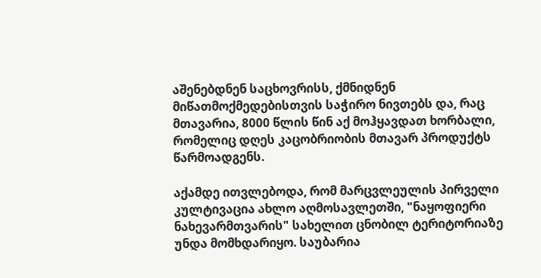აშენებდნენ საცხოვრისს, ქმნიდნენ მიწათმოქმედებისთვის საჭირო ნივთებს და, რაც მთავარია, 8000 წლის წინ აქ მოჰყავდათ ხორბალი, რომელიც დღეს კაცობრიობის მთავარ პროდუქტს წარმოადგენს.

აქამდე ითვლებოდა, რომ მარცვლეულის პირველი კულტივაცია ახლო აღმოსავლეთში, "ნაყოფიერი ნახევარმთვარის" სახელით ცნობილ ტერიტორიაზე უნდა მომხდარიყო. საუბარია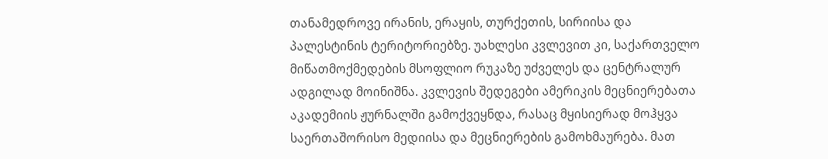თანამედროვე ირანის, ერაყის, თურქეთის, სირიისა და პალესტინის ტერიტორიებზე. უახლესი კვლევით კი, საქართველო მიწათმოქმედების მსოფლიო რუკაზე უძველეს და ცენტრალურ ადგილად მოინიშნა. კვლევის შედეგები ამერიკის მეცნიერებათა აკადემიის ჟურნალში გამოქვეყნდა, რასაც მყისიერად მოჰყვა საერთაშორისო მედიისა და მეცნიერების გამოხმაურება. მათ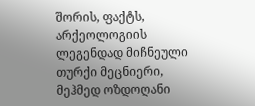შორის, ფაქტს, არქეოლოგიის ლეგენდად მიჩნეული თურქი მეცნიერი, მეჰმედ ოზდოღანი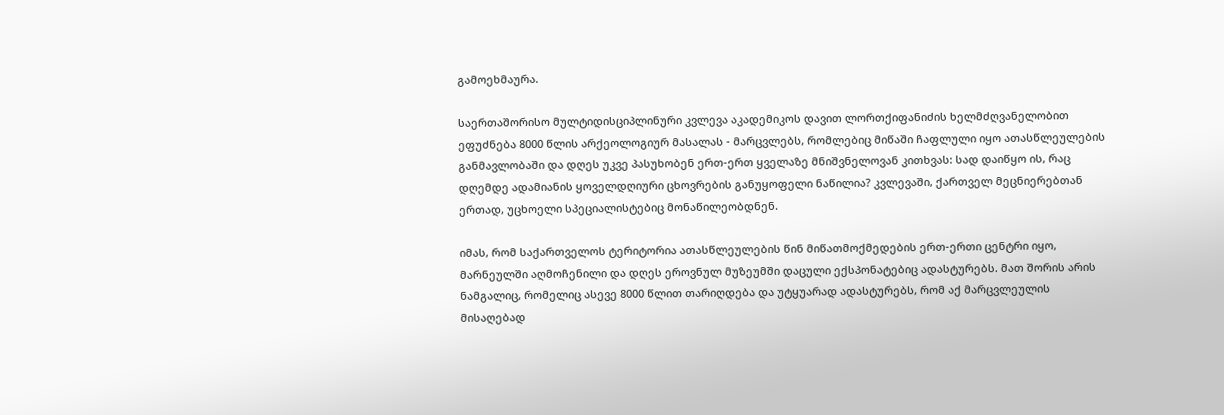გამოეხმაურა.

საერთაშორისო მულტიდისციპლინური კვლევა აკადემიკოს დავით ლორთქიფანიძის ხელმძღვანელობით ეფუძნება 8000 წლის არქეოლოგიურ მასალას - მარცვლებს, რომლებიც მიწაში ჩაფლული იყო ათასწლეულების განმავლობაში და დღეს უკვე პასუხობენ ერთ-ერთ ყველაზე მნიშვნელოვან კითხვას: სად დაიწყო ის, რაც დღემდე ადამიანის ყოველდღიური ცხოვრების განუყოფელი ნაწილია? კვლევაში, ქართველ მეცნიერებთან ერთად, უცხოელი სპეციალისტებიც მონაწილეობდნენ.

იმას, რომ საქართველოს ტერიტორია ათასწლეულების წინ მიწათმოქმედების ერთ-ერთი ცენტრი იყო, მარნეულში აღმოჩენილი და დღეს ეროვნულ მუზეუმში დაცული ექსპონატებიც ადასტურებს. მათ შორის არის ნამგალიც, რომელიც ასევე 8000 წლით თარიღდება და უტყუარად ადასტურებს, რომ აქ მარცვლეულის მისაღებად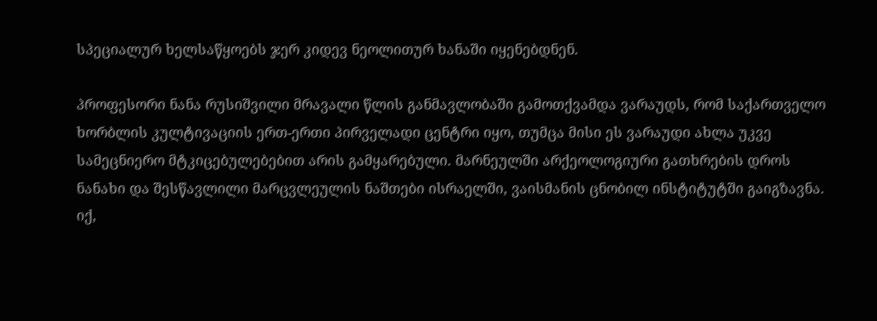სპეციალურ ხელსაწყოებს ჯერ კიდევ ნეოლითურ ხანაში იყენებდნენ.

პროფესორი ნანა რუსიშვილი მრავალი წლის განმავლობაში გამოთქვამდა ვარაუდს, რომ საქართველო ხორბლის კულტივაციის ერთ-ერთი პირველადი ცენტრი იყო, თუმცა მისი ეს ვარაუდი ახლა უკვე სამეცნიერო მტკიცებულებებით არის გამყარებული. მარნეულში არქეოლოგიური გათხრების დროს ნანახი და შესწავლილი მარცვლეულის ნაშთები ისრაელში, ვაისმანის ცნობილ ინსტიტუტში გაიგზავნა. იქ,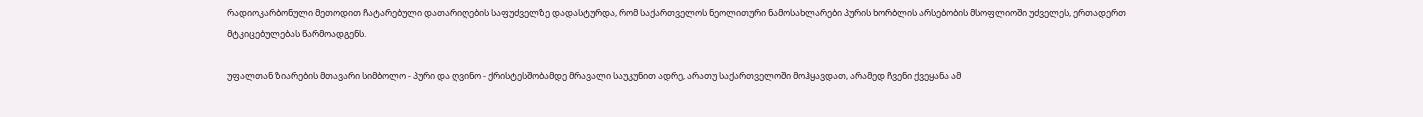რადიოკარბონული მეთოდით ჩატარებული დათარიღების საფუძველზე დადასტურდა, რომ საქართველოს ნეოლითური ნამოსახლარები პურის ხორბლის არსებობის მსოფლიოში უძველეს, ერთადერთ მტკიცებულებას წარმოადგენს.

უფალთან ზიარების მთავარი სიმბოლო - პური და ღვინო - ქრისტესშობამდე მრავალი საუკუნით ადრე, არათუ საქართველოში მოჰყავდათ, არამედ ჩვენი ქვეყანა ამ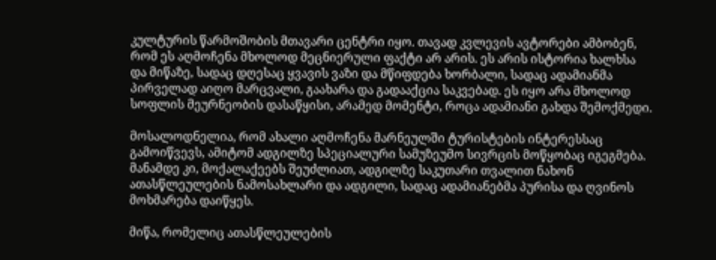კულტურის წარმოშობის მთავარი ცენტრი იყო. თავად კვლევის ავტორები ამბობენ, რომ ეს აღმოჩენა მხოლოდ მეცნიერული ფაქტი არ არის. ეს არის ისტორია ხალხსა და მიწაზე, სადაც დღესაც ყვავის ვაზი და მწიფდება ხორბალი, სადაც ადამიანმა პირველად აიღო მარცვალი, გაახარა და გადააქცია საკვებად. ეს იყო არა მხოლოდ სოფლის მეურნეობის დასაწყისი, არამედ მომენტი, როცა ადამიანი გახდა შემოქმედი.

მოსალოდნელია, რომ ახალი აღმოჩენა მარნეულში ტურისტების ინტერესსაც გამოიწვევს, ამიტომ ადგილზე სპეციალური სამუზეუმო სივრცის მოწყობაც იგეგმება. მანამდე კი, მოქალაქეებს შეუძლიათ, ადგილზე საკუთარი თვალით ნახონ ათასწლეულების ნამოსახლარი და ადგილი, სადაც ადამიანებმა პურისა და ღვინოს მოხმარება დაიწყეს.

მიწა, რომელიც ათასწლეულების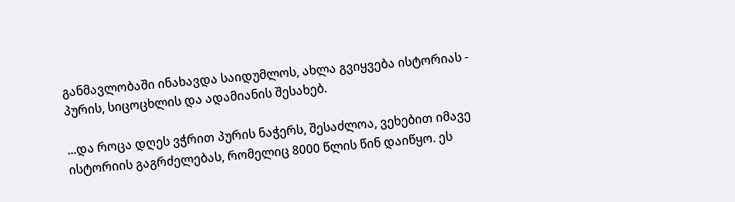განმავლობაში ინახავდა საიდუმლოს, ახლა გვიყვება ისტორიას - პურის, სიცოცხლის და ადამიანის შესახებ.

...და როცა დღეს ვჭრით პურის ნაჭერს, შესაძლოა, ვეხებით იმავე ისტორიის გაგრძელებას, რომელიც 8000 წლის წინ დაიწყო. ეს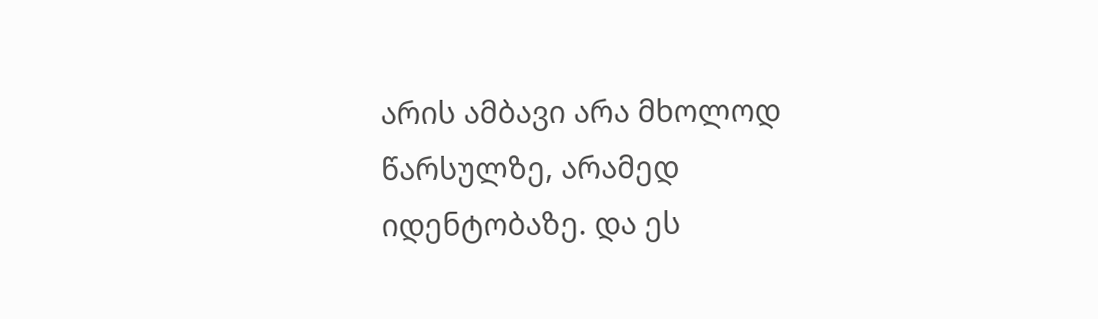არის ამბავი არა მხოლოდ წარსულზე, არამედ იდენტობაზე. და ეს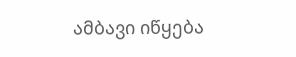ამბავი იწყება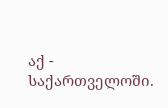აქ - საქართველოში.